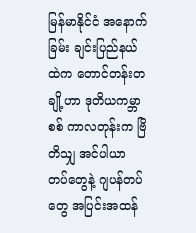မြန်မာနိုင်ငံ အနောက်ခြမ်း ချင်းပြည်နယ်ထဲက တောင်တန်းတချို့ဟာ ဒုတိယကမ္ဘာစစ် ကာလတုန်းက ဗြိတိသျှ အင်ပါယာ တပ်တွေနဲ့ ဂျပန်တပ်တွေ အပြင်းအထန်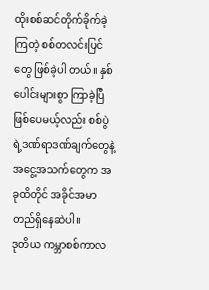ထိုးစစ်ဆင်တိုက်ခိုက်ခဲ့ကြတဲ့ စစ်တလင်းပြင်တွေ ဖြစ်ခဲ့ပါ တယ်။ နှစ်ပေါင်းများစွာ ကြာခဲ့ပြီ ဖြစ်ပေမယ့်လည်း စစ်ပွဲရဲ့ဒဏ်ရာဒဏ်ချက်တွေနဲ့ အငွေ့အသက်တွေက အခုထိတိုင် အခိုင်အမာတည်ရှိနေဆဲပါ။
ဒုတိယ ကမ္ဘာစစ်ကာလ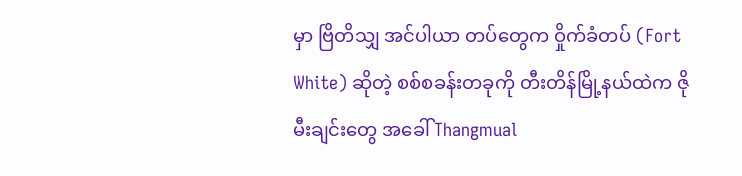မှာ ဗြိတိသျှ အင်ပါယာ တပ်တွေက ဝှိုက်ခံတပ် (Fort White) ဆိုတဲ့ စစ်စခန်းတခုကို တီးတိန်မြို့နယ်ထဲက ဇိုမီးချင်းတွေ အခေါ် Thangmual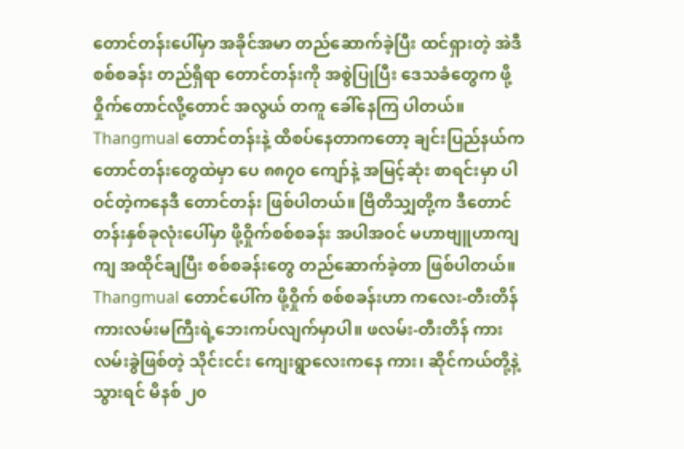တောင်တန်းပေါ်မှာ အခိုင်အမာ တည်ဆောက်ခဲ့ပြီး ထင်ရှားတဲ့ အဲဒီစစ်စခန်း တည်ရှိရာ တောင်တန်းကို အစွဲပြုပြီး ဒေသခံတွေက ဖို့ဝှိုက်တောင်လို့တောင် အလွယ် တကူ ခေါ်နေကြ ပါတယ်။
Thangmual တောင်တန်းနဲ့ ထိစပ်နေတာကတော့ ချင်းပြည်နယ်က တောင်တန်းတွေထဲမှာ ပေ ၈၈၇၀ ကျော်နဲ့ အမြင့်ဆုံး စာရင်းမှာ ပါဝင်တဲ့ကနေဒီ တောင်တန်း ဖြစ်ပါတယ်။ ဗြိတိသျှတို့က ဒီတောင်တန်းနှစ်ခုလုံးပေါ်မှာ ဖို့ဝှိုက်စစ်စခန်း အပါအဝင် မဟာဗျူဟာကျကျ အထိုင်ချပြီး စစ်စခန်းတွေ တည်ဆောက်ခဲ့တာ ဖြစ်ပါတယ်။
Thangmual တောင်ပေါ်က ဖို့ဝှိုက် စစ်စခန်းဟာ ကလေး-တီးတိန် ကားလမ်းမကြီးရဲ့ဘေးကပ်လျက်မှာပါ။ ဖလမ်း-တီးတိန် ကားလမ်းခွဲဖြစ်တဲ့ သိုင်းငင်း ကျေးရွာလေးကနေ ကား၊ ဆိုင်ကယ်တို့နဲ့ သွားရင် မိနစ် ၂၀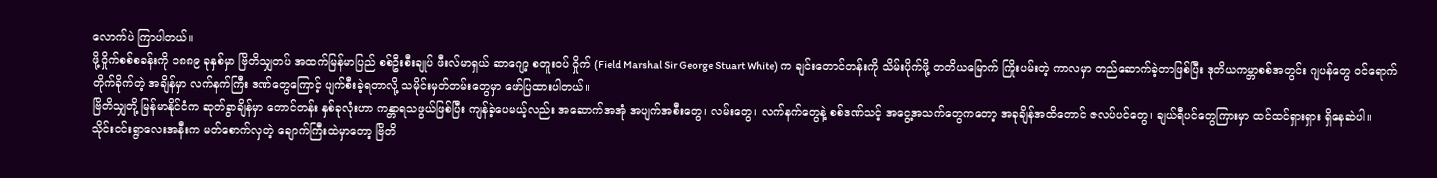လောက်ပဲ ကြာပါတယ်။
ဖို့ဝှိုက်စစ်စခန်းကို ၁၈၈၉ ခုနှစ်မှာ ဗြိတိသျှတပ် အထက်မြန်မာပြည် စစ်ဦးစီးချုပ် ဖီးလ်မာရှယ် ဆာဂျော့ စတူးဝပ် ဝှိုက် (Field Marshal Sir George Stuart White) က ချင်းတောင်တန်းကို သိမ်းပိုက်ဖို့ တတိယမြောက် ကြိုးပမ်းတဲ့ ကာလမှာ တည်ဆောက်ခဲ့တာဖြစ်ပြီး ဒုတိယကမ္ဘာစစ်အတွင်း ဂျပန်တွေ ဝင်ရောက်တိုက်ခိုက်တဲ့ အချိန်မှာ လက်နက်ကြီး ဒဏ်တွေကြောင့် ပျက်စီးခဲ့ရတာလို့ သမိုင်းမှတ်တမ်းတွေမှာ ဖော်ပြထားပါတယ်။
ဗြိတိသျှတို့ မြန်မာနိုင်ငံက ဆုတ်ခွာချိန်မှာ တောင်တန်း နှစ်ခုလုံးဟာ ကန္တာရသဖွယ်ဖြစ်ပြီး ကျန်ခဲ့ပေမယ့်လည်း အဆောက်အအုံ အပျက်အစီးတွေ၊ လမ်းတွေ၊ လက်နက်တွေနဲ့ စစ်ဒဏ်သင့် အငွေ့အသက်တွေကတော့ အခုချိန်အထိတောင် ဇလပ်ပင်တွေ၊ ချယ်ရီပင်တွေကြားမှာ ထင်ထင်ရှားရှား ရှိနေဆဲပါ။
သိုင်းငင်းရွာလေးအနီးက မတ်စောက်လှတဲ့ ချောက်ကြီးထဲမှာတော့ ဗြိတိ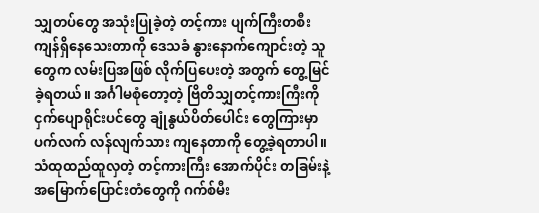သျှတပ်တွေ အသုံးပြုခဲ့တဲ့ တင့်ကား ပျက်ကြီးတစီး ကျန်ရှိနေသေးတာကို ဒေသခံ နွားနောက်ကျောင်းတဲ့ သူတွေက လမ်းပြအဖြစ် လိုက်ပြပေးတဲ့ အတွက် တွေ့မြင်ခဲ့ရတယ်။ အင်္ဂါမစုံတော့တဲ့ ဗြိတိသျှတင့်ကားကြီးကို ငှက်ပျောရိုင်းပင်တွေ ချုံနွယ်ပိတ်ပေါင်း တွေကြားမှာ ပက်လက် လန်လျက်သား ကျနေတာကို တွေ့ခဲ့ရတာပါ။
သံထုထည်ထူလှတဲ့ တင့်ကားကြီး အောက်ပိုင်း တခြမ်းနဲ့ အမြောက်ပြောင်းတံတွေကို ဂက်စ်မီး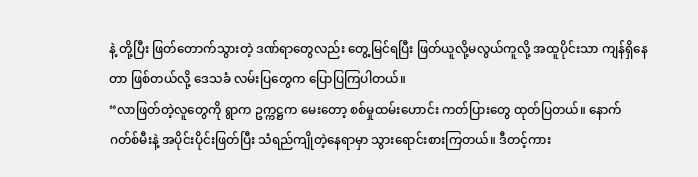နဲ့ တို့ပြီး ဖြတ်တောက်သွားတဲ့ ဒဏ်ရာတွေလည်း တွေ့မြင်ရပြီး ဖြတ်ယူလို့မလွယ်ကူလို့ အထူပိုင်းသာ ကျန်ရှိနေတာ ဖြစ်တယ်လို့ ဒေသခံ လမ်းပြတွေက ပြောပြကြပါတယ်။
“လာဖြတ်တဲ့လူတွေကို ရွာက ဥက္ကဋ္ဌက မေးတော့ စစ်မှုထမ်းဟောင်း ကတ်ပြားတွေ ထုတ်ပြတယ်။ နောက်ဂတ်စ်မီးနဲ့ အပိုင်းပိုင်းဖြတ်ပြီး သံရည်ကျိုတဲ့နေရာမှာ သွားရောင်းစားကြတယ်။ ဒီတင့်ကား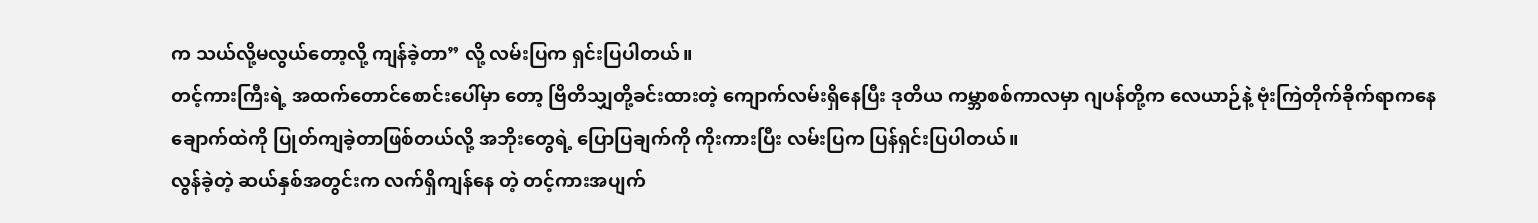က သယ်လို့မလွယ်တော့လို့ ကျန်ခဲ့တာ” လို့ လမ်းပြက ရှင်းပြပါတယ်။
တင့်ကားကြီးရဲ့ အထက်တောင်စောင်းပေါ်မှာ တော့ ဗြိတိသျှတို့ခင်းထားတဲ့ ကျောက်လမ်းရှိနေပြီး ဒုတိယ ကမ္ဘာစစ်ကာလမှာ ဂျပန်တို့က လေယာဉ်နဲ့ ဗုံးကြဲတိုက်ခိုက်ရာကနေ ချောက်ထဲကို ပြုတ်ကျခဲ့တာဖြစ်တယ်လို့ အဘိုးတွေရဲ့ ပြောပြချက်ကို ကိုးကားပြီး လမ်းပြက ပြန်ရှင်းပြပါတယ်။
လွန်ခဲ့တဲ့ ဆယ်နှစ်အတွင်းက လက်ရှိကျန်နေ တဲ့ တင့်ကားအပျက်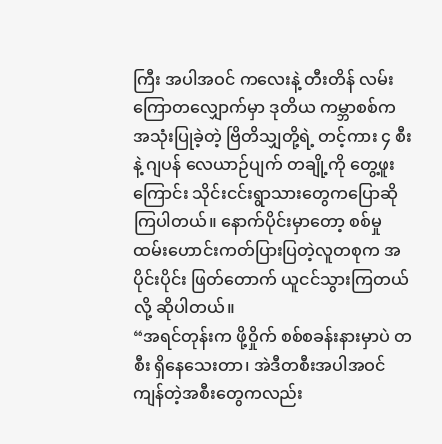ကြီး အပါအဝင် ကလေးနဲ့ တီးတိန် လမ်းကြောတလျှောက်မှာ ဒုတိယ ကမ္ဘာစစ်က အသုံးပြုခဲ့တဲ့ ဗြိတိသျှတို့ရဲ့ တင့်ကား ၄ စီးနဲ့ ဂျပန် လေယာဉ်ပျက် တချို့ကို တွေ့ဖူးကြောင်း သိုင်းငင်းရွာသားတွေကပြောဆိုကြပါတယ်။ နောက်ပိုင်းမှာတော့ စစ်မှုထမ်းဟောင်းကတ်ပြားပြတဲ့လူတစုက အပိုင်းပိုင်း ဖြတ်တောက် ယူငင်သွားကြတယ်လို့ ဆိုပါတယ်။
“အရင်တုန်းက ဖို့ဝှိုက် စစ်စခန်းနားမှာပဲ တစီး ရှိနေသေးတာ၊ အဲဒီတစီးအပါအဝင် ကျန်တဲ့အစီးတွေကလည်း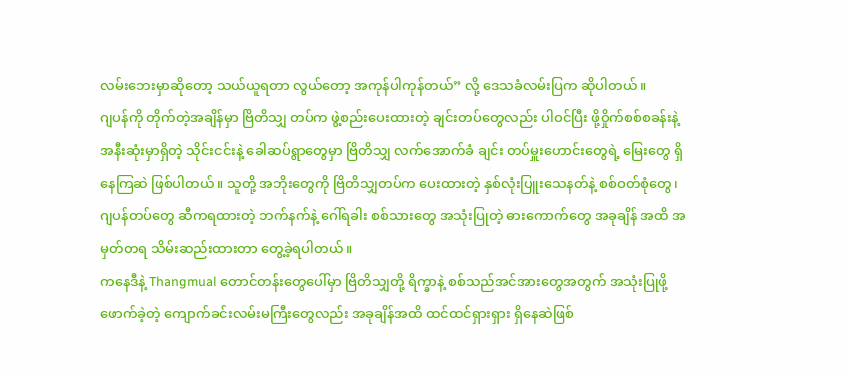လမ်းဘေးမှာဆိုတော့ သယ်ယူရတာ လွယ်တော့ အကုန်ပါကုန်တယ်” လို့ ဒေသခံလမ်းပြက ဆိုပါတယ်။
ဂျပန်ကို တိုက်တဲ့အချိန်မှာ ဗြိတိသျှ တပ်က ဖွဲ့စည်းပေးထားတဲ့ ချင်းတပ်တွေလည်း ပါဝင်ပြီး ဖို့ဝှိုက်စစ်စခန်းနဲ့ အနီးဆုံးမှာရှိတဲ့ သိုင်းငင်းနဲ့ ခေါဆပ်ရွာတွေမှာ ဗြိတိသျှ လက်အောက်ခံ ချင်း တပ်မှူးဟောင်းတွေရဲ့ မြေးတွေ ရှိနေကြဆဲ ဖြစ်ပါတယ်။ သူတို့ အဘိုးတွေကို ဗြိတိသျှတပ်က ပေးထားတဲ့ နှစ်လုံးပြူးသေနတ်နဲ့ စစ်ဝတ်စုံတွေ၊ ဂျပန်တပ်တွေ ဆီကရထားတဲ့ ဘက်နက်နဲ့ ဂေါ်ရခါး စစ်သားတွေ အသုံးပြုတဲ့ ဓားကောက်တွေ အခုချိန် အထိ အမှတ်တရ သိမ်းဆည်းထားတာ တွေ့ခဲ့ရပါတယ်။
ကနေဒီနဲ့ Thangmual တောင်တန်းတွေပေါ်မှာ ဗြိတိသျှတို့ ရိက္ခာနဲ့ စစ်သည်အင်အားတွေအတွက် အသုံးပြုဖို့ ဖောက်ခဲ့တဲ့ ကျောက်ခင်းလမ်းမကြီးတွေလည်း အခုချိန်အထိ ထင်ထင်ရှားရှား ရှိနေဆဲဖြစ်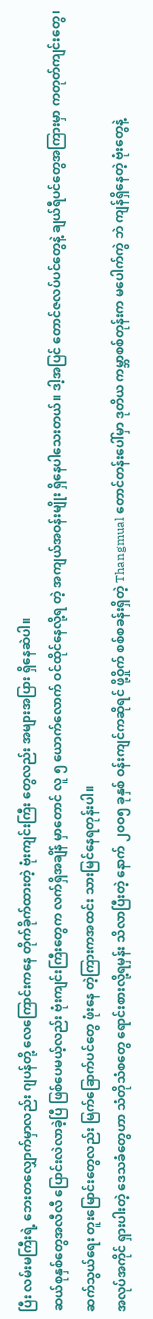ပြီး လမ်းမကြီးရဲ့ ဘေးတလျှောက်မှာလည်း ဂျပန်တို့ လေကြောင်းကနေ တိုက်ခိုက်ထားတဲ့ ဗုံးကျင်းကြီး တွေလည်း အများအပြား ရှိနေဆဲပါ။
ဆယ်စုနှစ်တွေအလီလီ ပြောင်းလဲလာခဲ့ပြီ ဖြစ်ပေမယ့်လည်း ဗုံးကျင်းကြီးတွေက လက်ရှိအချိန် မှာတောင် လူ ၅ ယောက်လောက် ဝင်ထိုင်နေလို့ရ တဲ့ အကျယ်အဝန်းမျိုး ရှိနေပါသေးတယ်။ ဒါ့အပြင် တောင်ဇလပ်ပင်တွေနဲ့ ချယ်ရီပင်တွေအကြားမှာ ကတုတ်ကျင်းတွေ၊ ဆက်သွယ်ရေး တူးမြောင်းတွေလည်း မြက်ခြောက်ပင်တွေ ဖုံးနေ တဲ့ကြားကအထင်း သားမြင်နေရတုန်းပါ။
အလုပ်အကိုင် ရှားပါးတဲ့ ဒေသခံတွေဟာ သံတိုသံစတွေ ရောင်းစားလို့ရမှန်း သိလာပြီးတဲ့ နောက် ၂၀ဝ၅ ခုနှစ် ဝန်းကျင်ကဆိုရင် ဖို့ဝှိုက် စစ်စခန်းရှိတဲ့ Thangmual တောင်တန်းပေါ်မှာ ဒုတိယ ကမ္ဘာစစ်တုန်းက မပေါက်ကွဲ ဘဲ ကျန်ရှိနေတဲ့ ဗုံးတွေနဲ့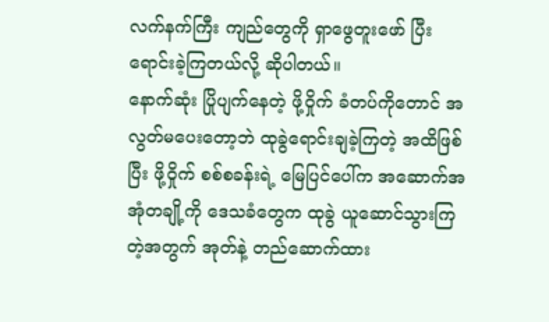လက်နက်ကြီး ကျည်တွေကို ရှာဖွေတူးဖော် ပြီး ရောင်းခဲ့ကြတယ်လို့ ဆိုပါတယ်။
နောက်ဆုံး ပြိုပျက်နေတဲ့ ဖို့ဝှိုက် ခံတပ်ကိုတောင် အလွတ်မပေးတော့ဘဲ ထုခွဲရောင်းချခဲ့ကြတဲ့ အထိဖြစ်ပြီး ဖို့ဝှိုက် စစ်စခန်းရဲ့ မြေပြင်ပေါ်က အဆောက်အအုံတချို့ကို ဒေသခံတွေက ထုခွဲ ယူဆောင်သွားကြတဲ့အတွက် အုတ်နဲ့ တည်ဆောက်ထား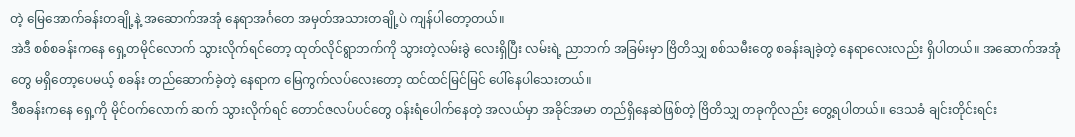တဲ့ မြေအောက်ခန်းတချို့နဲ့ အဆောက်အအုံ နေရာအင်္ဂတေ အမှတ်အသားတချို့ပဲ ကျန်ပါတော့တယ်။
အဲဒီ စစ်စခန်းကနေ ရှေ့တမိုင်လောက် သွားလိုက်ရင်တော့ ထုတ်လိုင်ရွာဘက်ကို သွားတဲ့လမ်းခွဲ လေးရှိပြီး လမ်းရဲ့ ညာဘက် အခြမ်းမှာ ဗြိတိသျှ စစ်သမီးတွေ စခန်းချခဲ့တဲ့ နေရာလေးလည်း ရှိပါတယ်။ အဆောက်အအုံတွေ မရှိတော့ပေမယ့် စခန်း တည်ဆောက်ခဲ့တဲ့ နေရာက မြေကွက်လပ်လေးတော့ ထင်ထင်မြင်မြင် ပေါ်နေပါသေးတယ်။
ဒီစခန်းကနေ ရှေ့ကို မိုင်ဝက်လောက် ဆက် သွားလိုက်ရင် တောင်ဇလပ်ပင်တွေ ဝန်းရံပေါက်နေတဲ့ အလယ်မှာ အခိုင်အမာ တည်ရှိနေဆဲဖြစ်တဲ့ ဗြိတိသျှ တခုကိုလည်း တွေ့ရပါတယ်။ ဒေသခံ ချင်းတိုင်းရင်း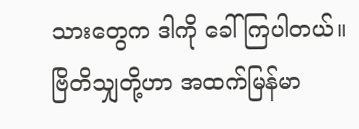သားတွေက ဒါကို ခေါ်ကြပါတယ်။
ဗြိတိသျှတို့ဟာ အထက်မြန်မာ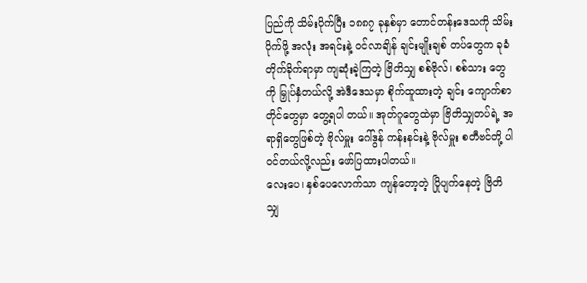ပြည်ကို သိမ်းပိုက်ပြီး ၁၈၈၇ ခုနှစ်မှာ တောင်တန်းဒေသကို သိမ်းပိုက်ဖို့ အလုံး အရင်းနဲ့ ဝင်လာချိန် ချင်းမျိုးချစ် တပ်တွေက ခုခံတိုက်ခိုက်ရာမှာ ကျဆုံးခဲ့ကြတဲ့ ဗြိတိသျှ စစ်ဗိုလ်၊ စစ်သား တွေကို မြှုပ်နှံတယ်လို့ အဲဒီဒေသမှာ စိုက်ထူထားတဲ့ ချင်း ကျောက်စာတိုင်တွေမှာ တွေ့ရပါ တယ်။ အုတ်ဂူတွေထဲမှာ ဗြိတိသျှတပ်ရဲ့ အရာရှိတွေဖြစ်တဲ့ ဗိုလ်မှူး ဂေါ်ဒွန် ကန်းနင်းနဲ့ ဗိုလ်မှူး စတီဗင်တို့ ပါဝင်တယ်လို့လည်း ဖော်ပြထားပါတယ်။
လေးပေ၊ နှစ်ပေလောက်သာ ကျန်တော့တဲ့ ပြိုပျက်နေတဲ့ ဗြိတိသျှ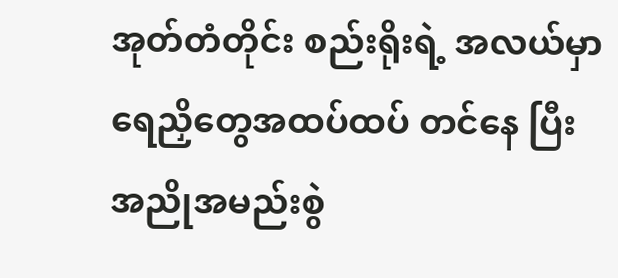အုတ်တံတိုင်း စည်းရိုးရဲ့ အလယ်မှာ ရေညှိတွေအထပ်ထပ် တင်နေ ပြီး အညိုအမည်းစွဲ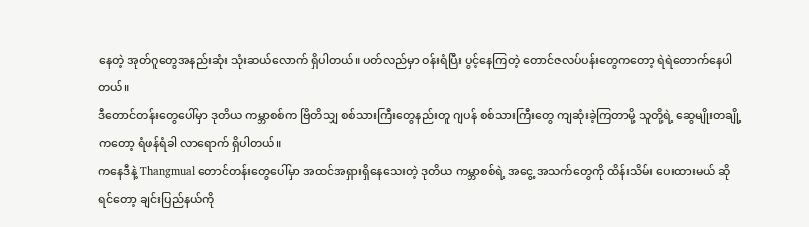နေတဲ့ အုတ်ဂူတွေအနည်းဆုံး သုံးဆယ်လောက် ရှိပါတယ်။ ပတ်လည်မှာ ဝန်းရံပြီး ပွင့်နေကြတဲ့ တောင်ဇလပ်ပန်းတွေကတော့ ရဲရဲတောက်နေပါတယ်။
ဒီတောင်တန်းတွေပေါ်မှာ ဒုတိယ ကမ္ဘာစစ်က ဗြိတိသျှ စစ်သားကြီးတွေနည်းတူ ဂျပန် စစ်သားကြီးတွေ ကျဆုံးခဲ့ကြတာမို့ သူတို့ရဲ့ ဆွေမျိုးတချို့ကတော့ ရံဖန်ရံခါ လာရောက် ရှိပါတယ်။
ကနေဒီနဲ့ Thangmual တောင်တန်းတွေပေါ်မှာ အထင်အရှားရှိနေသေးတဲ့ ဒုတိယ ကမ္ဘာစစ်ရဲ့ အငွေ့ အသက်တွေကို ထိန်းသိမ်း ပေးထားမယ် ဆိုရင်တော့ ချင်းပြည်နယ်ကို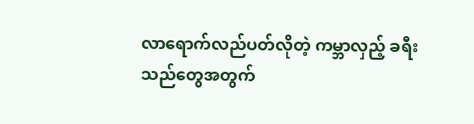လာရောက်လည်ပတ်လိုတဲ့ ကမ္ဘာလှည့် ခရီးသည်တွေအတွက်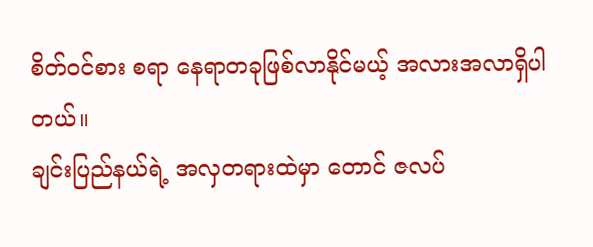စိတ်ဝင်စား စရာ နေရာတခုဖြစ်လာနိုင်မယ့် အလားအလာရှိပါ တယ်။
ချင်းပြည်နယ်ရဲ့ အလှတရားထဲမှာ တောင် ဇလပ်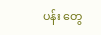ပန်း တွေ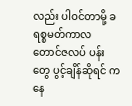လည်း ပါဝင်တာမို့ ခရစ္စမတ်ကာလ တောင်ဇလပ် ပန်းတွေ ပွင့်ချိန်ဆိုရင် ကနေ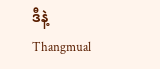ဒီနဲ့ Thangmual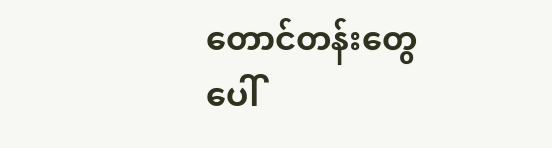တောင်တန်းတွေပေါ်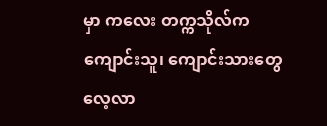မှာ ကလေး တက္ကသိုလ်က ကျောင်းသူ၊ ကျောင်းသားတွေ လေ့လာ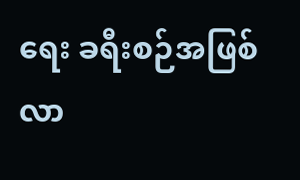ရေး ခရီးစဉ်အဖြစ် လာ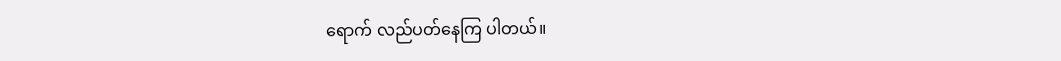ရောက် လည်ပတ်နေကြ ပါတယ်။